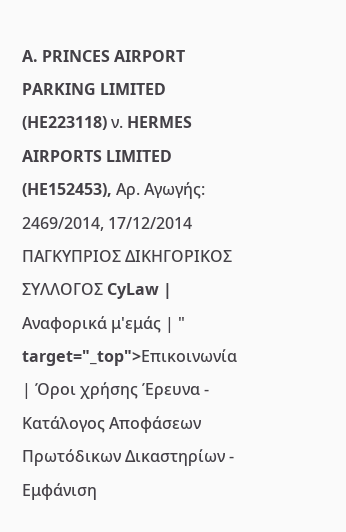A. PRINCES AIRPORT PARKING LIMITED (HE223118) ν. HERMES AIRPORTS LIMITED (HE152453), Αρ. Αγωγής: 2469/2014, 17/12/2014 ΠΑΓΚΥΠΡΙΟΣ ΔΙΚΗΓΟΡΙΚΟΣ ΣΥΛΛΟΓΟΣ CyLaw | Αναφορικά μ'εμάς | " target="_top">Επικοινωνία | Όροι χρήσης Έρευνα - Κατάλογος Αποφάσεων Πρωτόδικων Δικαστηρίων - Εμφάνιση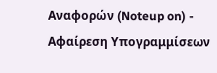Αναφορών (Noteup on) - Αφαίρεση Υπογραμμίσεων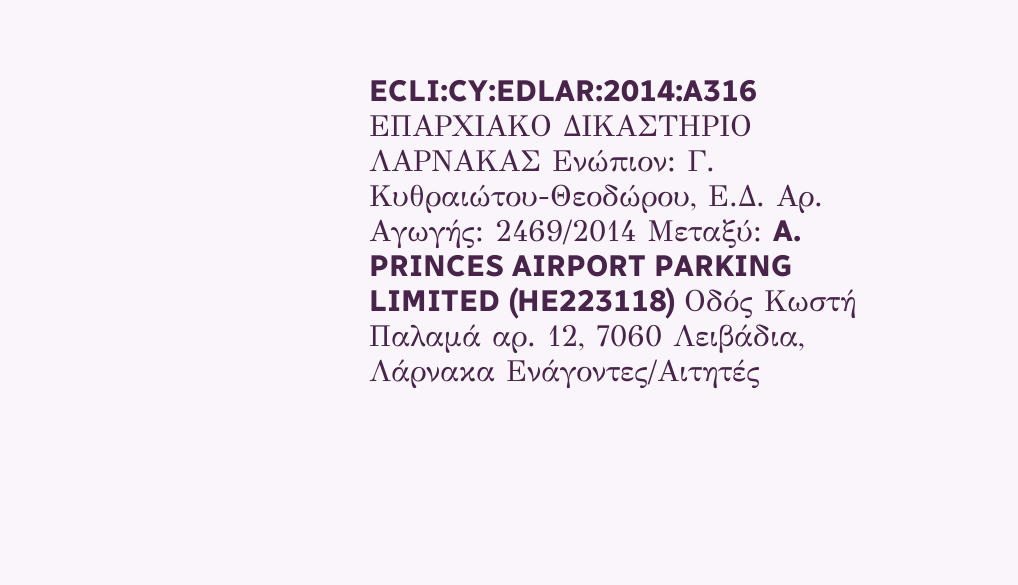ECLI:CY:EDLAR:2014:A316 ΕΠΑΡΧΙΑΚΟ ΔΙΚΑΣΤΗΡΙΟ ΛΑΡΝΑΚΑΣ Ενώπιον: Γ. Κυθραιώτου-Θεοδώρου, Ε.Δ. Αρ. Αγωγής: 2469/2014 Μεταξύ: A. PRINCES AIRPORT PARKING LIMITED (HE223118) Οδός Κωστή Παλαμά αρ. 12, 7060 Λειβάδια, Λάρνακα Ενάγοντες/Αιτητές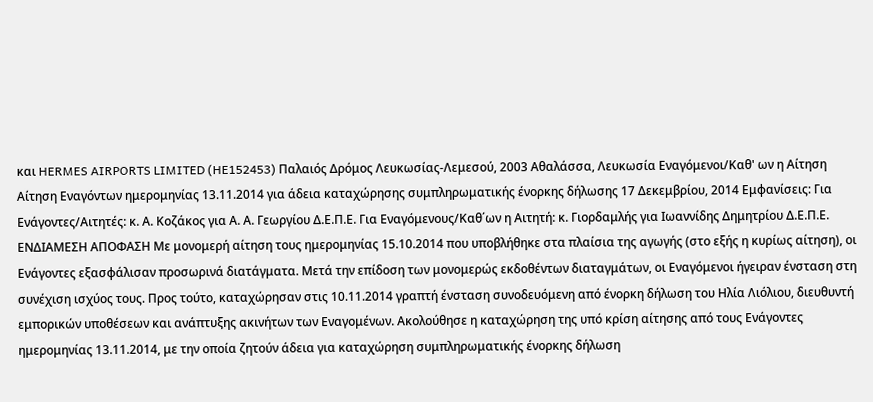και HERMES AIRPORTS LIMITED (HE152453) Παλαιός Δρόμος Λευκωσίας-Λεμεσού, 2003 Αθαλάσσα, Λευκωσία Εναγόμενοι/Καθ' ων η Αίτηση Αίτηση Εναγόντων ημερομηνίας 13.11.2014 για άδεια καταχώρησης συμπληρωματικής ένορκης δήλωσης 17 Δεκεμβρίου, 2014 Εμφανίσεις: Για Ενάγοντες/Αιτητές: κ. Α. Κοζάκος για Α. Α. Γεωργίου Δ.Ε.Π.Ε. Για Εναγόμενους/Καθ΄ων η Αιτητή: κ. Γιορδαμλής για Ιωαννίδης Δημητρίου Δ.Ε.Π.Ε. ΕΝΔΙΑΜΕΣΗ ΑΠΟΦΑΣΗ Με μονομερή αίτηση τους ημερομηνίας 15.10.2014 που υποβλήθηκε στα πλαίσια της αγωγής (στο εξής η κυρίως αίτηση), οι Ενάγοντες εξασφάλισαν προσωρινά διατάγματα. Μετά την επίδοση των μονομερώς εκδοθέντων διαταγμάτων, οι Εναγόμενοι ήγειραν ένσταση στη συνέχιση ισχύος τους. Προς τούτο, καταχώρησαν στις 10.11.2014 γραπτή ένσταση συνοδευόμενη από ένορκη δήλωση του Ηλία Λιόλιου, διευθυντή εμπορικών υποθέσεων και ανάπτυξης ακινήτων των Εναγομένων. Ακολούθησε η καταχώρηση της υπό κρίση αίτησης από τους Ενάγοντες ημερομηνίας 13.11.2014, με την οποία ζητούν άδεια για καταχώρηση συμπληρωματικής ένορκης δήλωση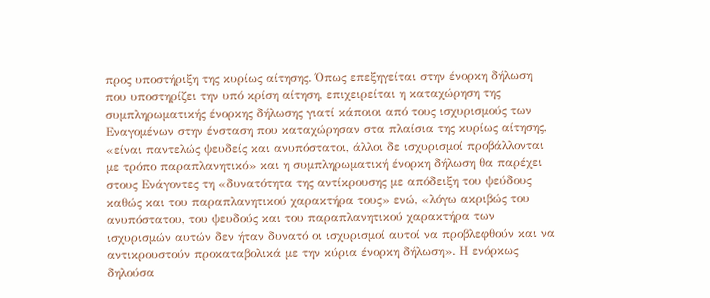προς υποστήριξη της κυρίως αίτησης. Όπως επεξηγείται στην ένορκη δήλωση που υποστηρίζει την υπό κρίση αίτηση, επιχειρείται η καταχώρηση της συμπληρωματικής ένορκης δήλωσης γιατί κάποιοι από τους ισχυρισμούς των Εναγομένων στην ένσταση που καταχώρησαν στα πλαίσια της κυρίως αίτησης, «είναι παντελώς ψευδείς και ανυπόστατοι, άλλοι δε ισχυρισμοί προβάλλονται με τρόπο παραπλανητικό» και η συμπληρωματική ένορκη δήλωση θα παρέχει στους Ενάγοντες τη «δυνατότητα της αντίκρουσης με απόδειξη του ψεύδους καθώς και του παραπλανητικού χαρακτήρα τους» ενώ, «λόγω ακριβώς του ανυπόστατου, του ψευδούς και του παραπλανητικού χαρακτήρα των ισχυρισμών αυτών δεν ήταν δυνατό οι ισχυρισμοί αυτοί να προβλεφθούν και να αντικρουστούν προκαταβολικά με την κύρια ένορκη δήλωση». Η ενόρκως δηλούσα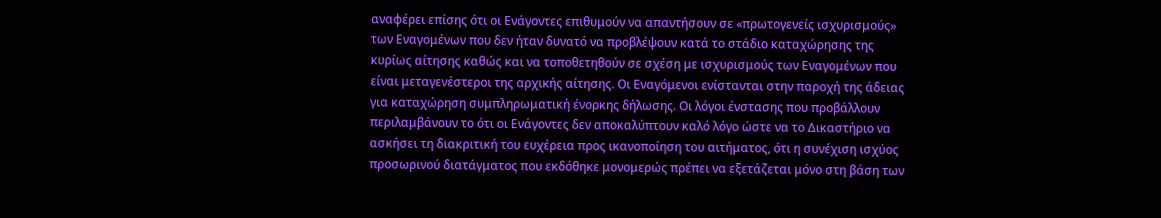αναφέρει επίσης ότι οι Ενάγοντες επιθυμούν να απαντήσουν σε «πρωτογενείς ισχυρισμούς» των Εναγομένων που δεν ήταν δυνατό να προβλέψουν κατά το στάδιο καταχώρησης της κυρίως αίτησης καθώς και να τοποθετηθούν σε σχέση με ισχυρισμούς των Εναγομένων που είναι μεταγενέστεροι της αρχικής αίτησης. Οι Εναγόμενοι ενίστανται στην παροχή της άδειας για καταχώρηση συμπληρωματική ένορκης δήλωσης. Οι λόγοι ένστασης που προβάλλουν περιλαμβάνουν το ότι οι Ενάγοντες δεν αποκαλύπτουν καλό λόγο ώστε να το Δικαστήριο να ασκήσει τη διακριτική του ευχέρεια προς ικανοποίηση του αιτήματος, ότι η συνέχιση ισχύος προσωρινού διατάγματος που εκδόθηκε μονομερώς πρέπει να εξετάζεται μόνο στη βάση των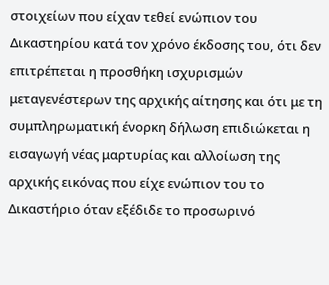στοιχείων που είχαν τεθεί ενώπιον του Δικαστηρίου κατά τον χρόνο έκδοσης του, ότι δεν επιτρέπεται η προσθήκη ισχυρισμών μεταγενέστερων της αρχικής αίτησης και ότι με τη συμπληρωματική ένορκη δήλωση επιδιώκεται η εισαγωγή νέας μαρτυρίας και αλλοίωση της αρχικής εικόνας που είχε ενώπιον του το Δικαστήριο όταν εξέδιδε το προσωρινό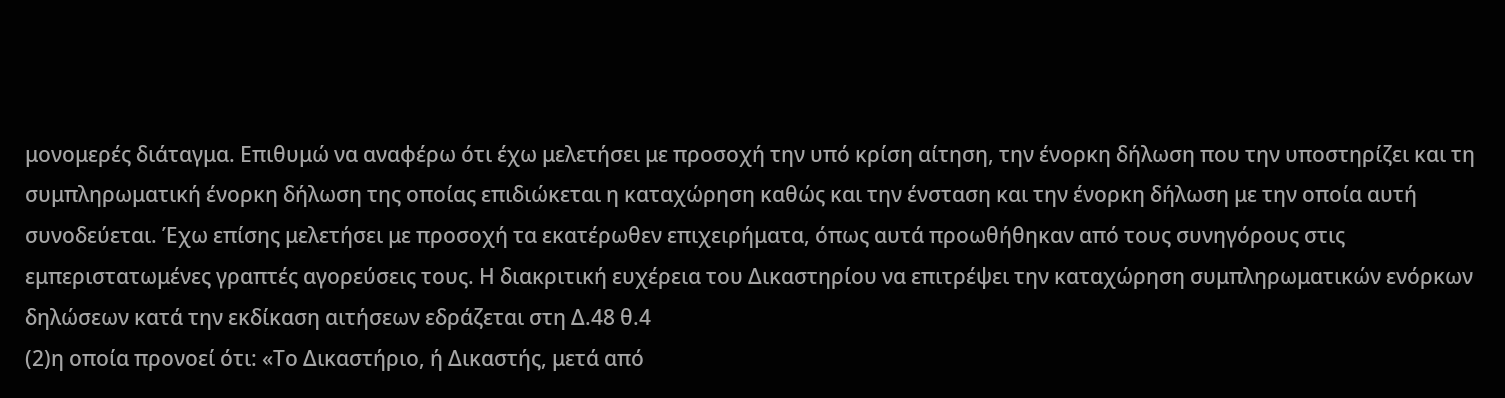μονομερές διάταγμα. Επιθυμώ να αναφέρω ότι έχω μελετήσει με προσοχή την υπό κρίση αίτηση, την ένορκη δήλωση που την υποστηρίζει και τη συμπληρωματική ένορκη δήλωση της οποίας επιδιώκεται η καταχώρηση καθώς και την ένσταση και την ένορκη δήλωση με την οποία αυτή συνοδεύεται. Έχω επίσης μελετήσει με προσοχή τα εκατέρωθεν επιχειρήματα, όπως αυτά προωθήθηκαν από τους συνηγόρους στις εμπεριστατωμένες γραπτές αγορεύσεις τους. Η διακριτική ευχέρεια του Δικαστηρίου να επιτρέψει την καταχώρηση συμπληρωματικών ενόρκων δηλώσεων κατά την εκδίκαση αιτήσεων εδράζεται στη Δ.48 θ.4
(2)η οποία προνοεί ότι: «Το Δικαστήριο, ή Δικαστής, μετά από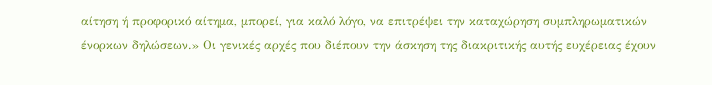αίτηση ή προφορικό αίτημα, μπορεί, για καλό λόγο, να επιτρέψει την καταχώρηση συμπληρωματικών ένορκων δηλώσεων.» Οι γενικές αρχές που διέπουν την άσκηση της διακριτικής αυτής ευχέρειας έχουν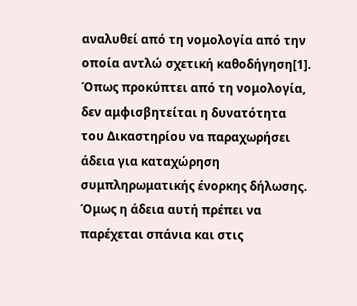αναλυθεί από τη νομολογία από την οποία αντλώ σχετική καθοδήγηση[1]. Όπως προκύπτει από τη νομολογία, δεν αμφισβητείται η δυνατότητα του Δικαστηρίου να παραχωρήσει άδεια για καταχώρηση συμπληρωματικής ένορκης δήλωσης. Όμως η άδεια αυτή πρέπει να παρέχεται σπάνια και στις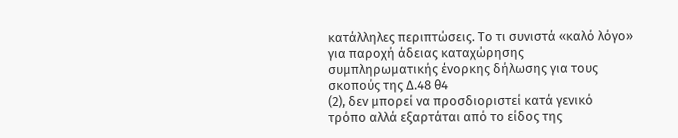κατάλληλες περιπτώσεις. Το τι συνιστά «καλό λόγο» για παροχή άδειας καταχώρησης συμπληρωματικής ένορκης δήλωσης για τους σκοπούς της Δ.48 θ4
(2), δεν μπορεί να προσδιοριστεί κατά γενικό τρόπο αλλά εξαρτάται από το είδος της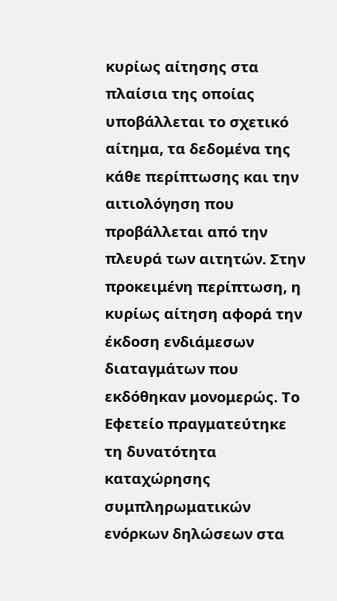κυρίως αίτησης στα πλαίσια της οποίας υποβάλλεται το σχετικό αίτημα, τα δεδομένα της κάθε περίπτωσης και την αιτιολόγηση που προβάλλεται από την πλευρά των αιτητών. Στην προκειμένη περίπτωση, η κυρίως αίτηση αφορά την έκδοση ενδιάμεσων διαταγμάτων που εκδόθηκαν μονομερώς. Το Εφετείο πραγματεύτηκε τη δυνατότητα καταχώρησης συμπληρωματικών ενόρκων δηλώσεων στα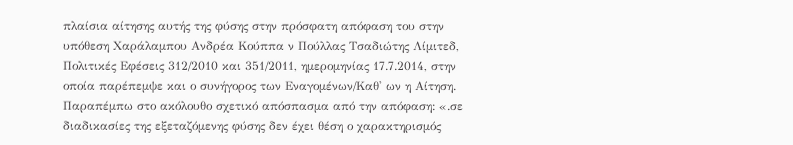πλαίσια αίτησης αυτής της φύσης στην πρόσφατη απόφαση του στην υπόθεση Χαράλαμπου Ανδρέα Κούππα ν Πούλλας Τσαδιώτης Λίμιτεδ, Πολιτικές Εφέσεις 312/2010 και 351/2011, ημερομηνίας 17.7.2014, στην οποία παρέπεμψε και ο συνήγορος των Εναγομένων/Καθ' ων η Αίτηση. Παραπέμπω στο ακόλουθο σχετικό απόσπασμα από την απόφαση: «.σε διαδικασίες της εξεταζόμενης φύσης δεν έχει θέση ο χαρακτηρισμός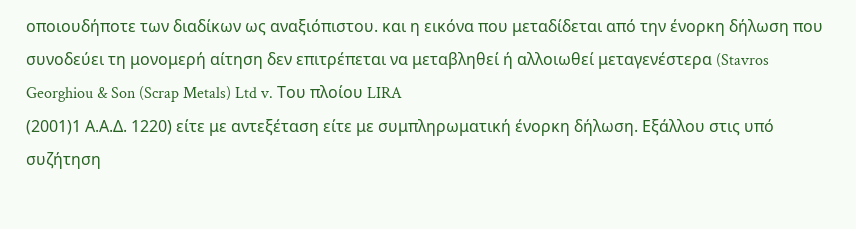οποιουδήποτε των διαδίκων ως αναξιόπιστου. και η εικόνα που μεταδίδεται από την ένορκη δήλωση που συνοδεύει τη μονομερή αίτηση δεν επιτρέπεται να μεταβληθεί ή αλλοιωθεί μεταγενέστερα (Stavros Georghiou & Son (Scrap Metals) Ltd v. Tου πλοίου LIRA
(2001)1 Α.Α.Δ. 1220) είτε με αντεξέταση είτε με συμπληρωματική ένορκη δήλωση. Εξάλλου στις υπό συζήτηση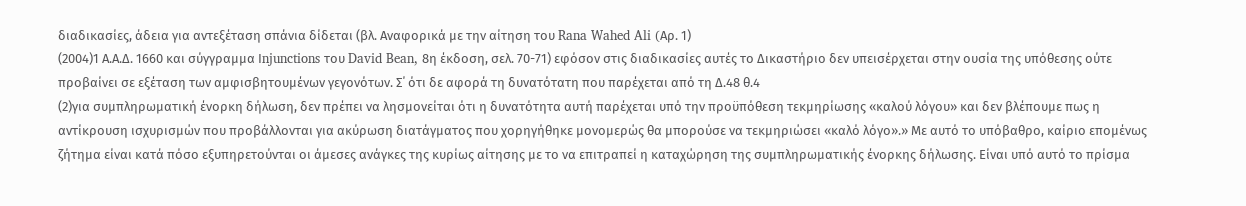διαδικασίες, άδεια για αντεξέταση σπάνια δίδεται (βλ. Αναφορικά με την αίτηση του Rana Wahed Ali (Aρ. 1)
(2004)1 Α.Α.Δ. 1660 και σύγγραμμα Ιnjunctions του David Bean, 8η έκδοση, σελ. 70-71) εφόσον στις διαδικασίες αυτές το Δικαστήριο δεν υπεισέρχεται στην ουσία της υπόθεσης ούτε προβαίνει σε εξέταση των αμφισβητουμένων γεγονότων. Σ΄ ότι δε αφορά τη δυνατότατη που παρέχεται από τη Δ.48 θ.4
(2)για συμπληρωματική ένορκη δήλωση, δεν πρέπει να λησμονείται ότι η δυνατότητα αυτή παρέχεται υπό την προϋπόθεση τεκμηρίωσης «καλού λόγου» και δεν βλέπουμε πως η αντίκρουση ισχυρισμών που προβάλλονται για ακύρωση διατάγματος που χορηγήθηκε μονομερώς θα μπορούσε να τεκμηριώσει «καλό λόγο».» Με αυτό το υπόβαθρο, καίριο επομένως ζήτημα είναι κατά πόσο εξυπηρετούνται οι άμεσες ανάγκες της κυρίως αίτησης με το να επιτραπεί η καταχώρηση της συμπληρωματικής ένορκης δήλωσης. Είναι υπό αυτό το πρίσμα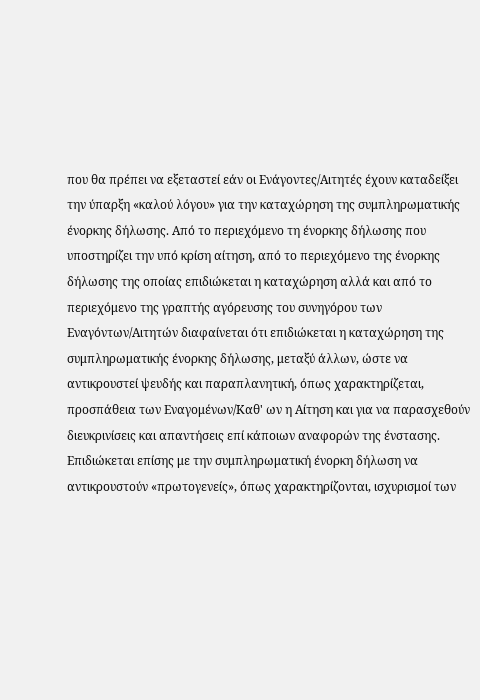που θα πρέπει να εξεταστεί εάν οι Ενάγοντες/Αιτητές έχουν καταδείξει την ύπαρξη «καλού λόγου» για την καταχώρηση της συμπληρωματικής ένορκης δήλωσης. Από το περιεχόμενο τη ένορκης δήλωσης που υποστηρίζει την υπό κρίση αίτηση, από το περιεχόμενο της ένορκης δήλωσης της οποίας επιδιώκεται η καταχώρηση αλλά και από το περιεχόμενο της γραπτής αγόρευσης του συνηγόρου των Εναγόντων/Αιτητών διαφαίνεται ότι επιδιώκεται η καταχώρηση της συμπληρωματικής ένορκης δήλωσης, μεταξύ άλλων, ώστε να αντικρουστεί ψευδής και παραπλανητική, όπως χαρακτηρίζεται, προσπάθεια των Εναγομένων/Καθ' ων η Αίτηση και για να παρασχεθούν διευκρινίσεις και απαντήσεις επί κάποιων αναφορών της ένστασης. Επιδιώκεται επίσης με την συμπληρωματική ένορκη δήλωση να αντικρουστούν «πρωτογενείς», όπως χαρακτηρίζονται, ισχυρισμοί των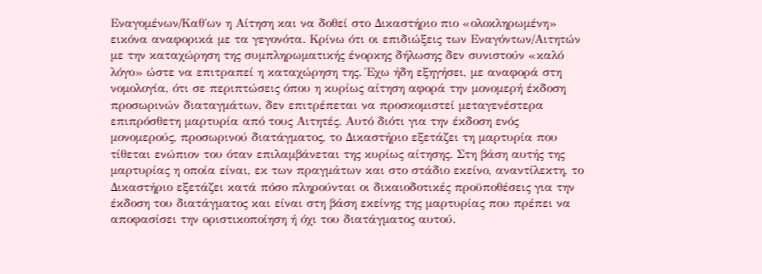Εναγομένων/Καθ΄ων η Αίτηση και να δοθεί στο Δικαστήριο πιο «ολοκληρωμένη» εικόνα αναφορικά με τα γεγονότα. Κρίνω ότι οι επιδιώξεις των Εναγόντων/Αιτητών με την καταχώρηση της συμπληρωματικής ένορκης δήλωσης δεν συνιστούν «καλό λόγο» ώστε να επιτραπεί η καταχώρηση της. Έχω ήδη εξηγήσει, με αναφορά στη νομολογία, ότι σε περιπτώσεις όπου η κυρίως αίτηση αφορά την μονομερή έκδοση προσωρινών διαταγμάτων, δεν επιτρέπεται να προσκομιστεί μεταγενέστερα επιπρόσθετη μαρτυρία από τους Αιτητές. Αυτό διότι για την έκδοση ενός μονομερούς, προσωρινού διατάγματος, το Δικαστήριο εξετάζει τη μαρτυρία που τίθεται ενώπιον του όταν επιλαμβάνεται της κυρίως αίτησης. Στη βάση αυτής της μαρτυρίας η οποία είναι, εκ των πραγμάτων και στο στάδιο εκείνο, αναντίλεκτη, το Δικαστήριο εξετάζει κατά πόσο πληρούνται οι δικαιοδοτικές προϋποθέσεις για την έκδοση του διατάγματος και είναι στη βάση εκείνης της μαρτυρίας που πρέπει να αποφασίσει την οριστικοποίηση ή όχι του διατάγματος αυτού.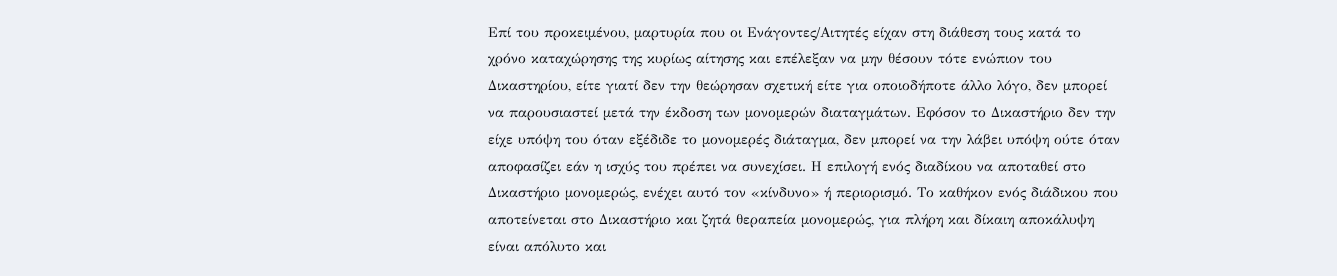Επί του προκειμένου, μαρτυρία που οι Ενάγοντες/Αιτητές είχαν στη διάθεση τους κατά το χρόνο καταχώρησης της κυρίως αίτησης και επέλεξαν να μην θέσουν τότε ενώπιον του Δικαστηρίου, είτε γιατί δεν την θεώρησαν σχετική είτε για οποιοδήποτε άλλο λόγο, δεν μπορεί να παρουσιαστεί μετά την έκδοση των μονομερών διαταγμάτων. Εφόσον το Δικαστήριο δεν την είχε υπόψη του όταν εξέδιδε το μονομερές διάταγμα, δεν μπορεί να την λάβει υπόψη ούτε όταν αποφασίζει εάν η ισχύς του πρέπει να συνεχίσει. Η επιλογή ενός διαδίκου να αποταθεί στο Δικαστήριο μονομερώς, ενέχει αυτό τον «κίνδυνο» ή περιορισμό. Το καθήκον ενός διάδικου που αποτείνεται στο Δικαστήριο και ζητά θεραπεία μονομερώς, για πλήρη και δίκαιη αποκάλυψη είναι απόλυτο και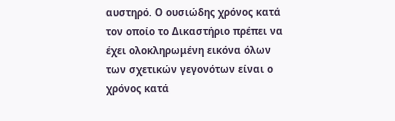αυστηρό. Ο ουσιώδης χρόνος κατά τον οποίο το Δικαστήριο πρέπει να έχει ολοκληρωμένη εικόνα όλων των σχετικών γεγονότων είναι ο χρόνος κατά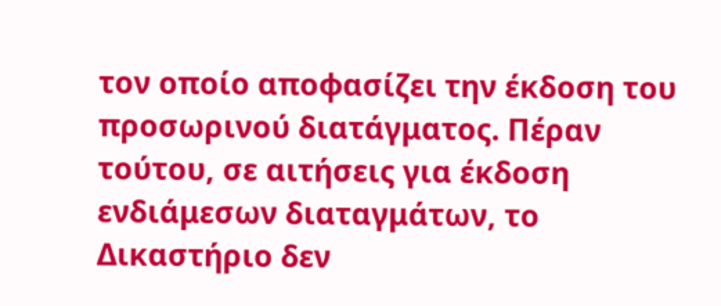τον οποίο αποφασίζει την έκδοση του προσωρινού διατάγματος. Πέραν τούτου, σε αιτήσεις για έκδοση ενδιάμεσων διαταγμάτων, το Δικαστήριο δεν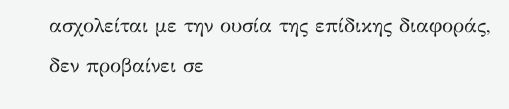ασχολείται με την ουσία της επίδικης διαφοράς, δεν προβαίνει σε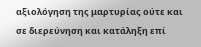αξιολόγηση της μαρτυρίας ούτε και σε διερεύνηση και κατάληξη επί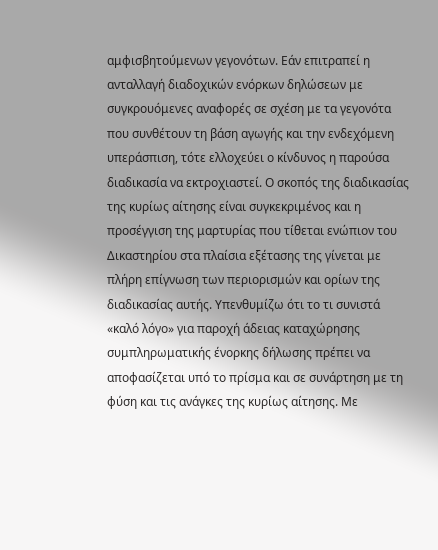αμφισβητούμενων γεγονότων. Εάν επιτραπεί η ανταλλαγή διαδοχικών ενόρκων δηλώσεων με συγκρουόμενες αναφορές σε σχέση με τα γεγονότα που συνθέτουν τη βάση αγωγής και την ενδεχόμενη υπεράσπιση, τότε ελλοχεύει ο κίνδυνος η παρούσα διαδικασία να εκτροχιαστεί. Ο σκοπός της διαδικασίας της κυρίως αίτησης είναι συγκεκριμένος και η προσέγγιση της μαρτυρίας που τίθεται ενώπιον του Δικαστηρίου στα πλαίσια εξέτασης της γίνεται με πλήρη επίγνωση των περιορισμών και ορίων της διαδικασίας αυτής. Υπενθυμίζω ότι το τι συνιστά «καλό λόγο» για παροχή άδειας καταχώρησης συμπληρωματικής ένορκης δήλωσης πρέπει να αποφασίζεται υπό το πρίσμα και σε συνάρτηση με τη φύση και τις ανάγκες της κυρίως αίτησης. Με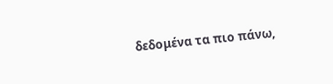δεδομένα τα πιο πάνω,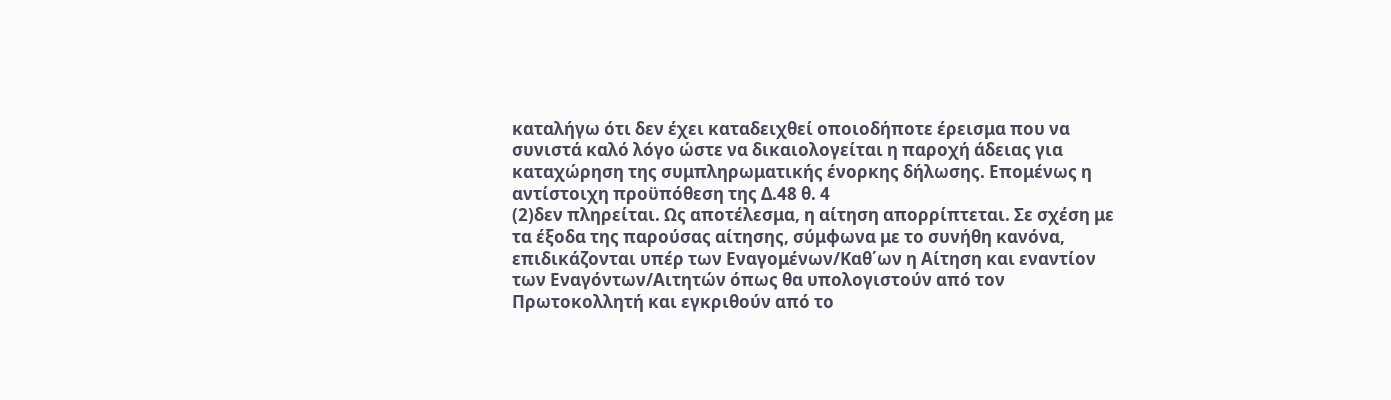καταλήγω ότι δεν έχει καταδειχθεί οποιοδήποτε έρεισμα που να συνιστά καλό λόγο ώστε να δικαιολογείται η παροχή άδειας για καταχώρηση της συμπληρωματικής ένορκης δήλωσης. Επομένως η αντίστοιχη προϋπόθεση της Δ.48 θ. 4
(2)δεν πληρείται. Ως αποτέλεσμα, η αίτηση απορρίπτεται. Σε σχέση με τα έξοδα της παρούσας αίτησης, σύμφωνα με το συνήθη κανόνα, επιδικάζονται υπέρ των Εναγομένων/Καθ΄ων η Αίτηση και εναντίον των Εναγόντων/Αιτητών όπως θα υπολογιστούν από τον Πρωτοκολλητή και εγκριθούν από το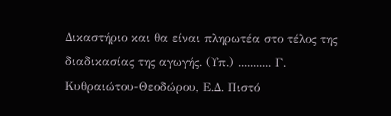Δικαστήριο και θα είναι πληρωτέα στο τέλος της διαδικασίας της αγωγής. (Υπ.) ........... Γ. Κυθραιώτου-Θεοδώρου, Ε.Δ. Πιστό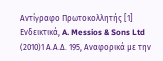Αντίγραφο Πρωτοκολλητής [1] Ενδεικτικά, A. Messios & Sons Ltd
(2010)1 Α.Α.Δ. 195, Αναφορικά με την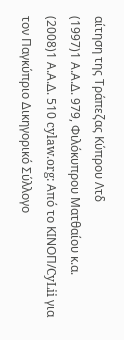αίτηση της Τράπεζας Κύπρου Λτδ
(1997)1 Α.Α.Δ. 979, Φιλόκυπρου Ματθαίου κ.α.
(2008)1 Α.Α.Δ. 510 cylaw.org: Από το ΚΙΝOΠ/CyLii για τον Παγκύπριο Δικηγορικό Σύλλογο